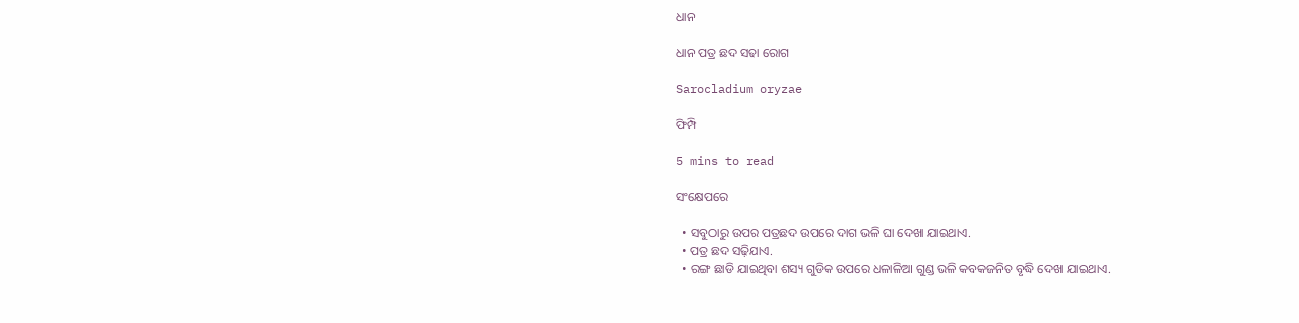ଧାନ

ଧାନ ପତ୍ର ଛଦ ସଢା ରୋଗ

Sarocladium oryzae

ଫିମ୍ପି

5 mins to read

ସଂକ୍ଷେପରେ

  • ସବୁଠାରୁ ଉପର ପତ୍ରଛଦ ଉପରେ ଦାଗ ଭଳି ଘା ଦେଖା ଯାଇଥାଏ.
  • ପତ୍ର ଛଦ ସଢ଼ିଯାଏ.
  • ରଙ୍ଗ ଛାଡି ଯାଇଥିବା ଶସ୍ୟ ଗୁଡିକ ଉପରେ ଧଳାଳିଆ ଗୁଣ୍ଡ ଭଳି କବକଜନିତ ବୃଦ୍ଧି ଦେଖା ଯାଇଥାଏ.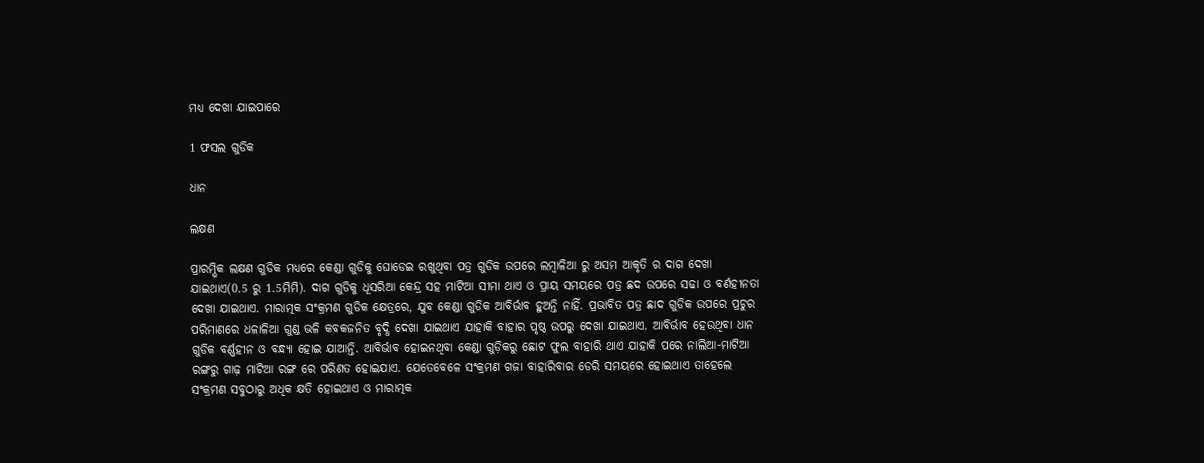ମଧ୍ୟ ଦେଖା ଯାଇପାରେ

1 ଫସଲ ଗୁଡିକ

ଧାନ

ଲକ୍ଷଣ

ପ୍ରାରମ୍ଭିକ ଲକ୍ଷଣ ଗୁଡିକ ମଧ୍ୟରେ କେଣ୍ଡା ଗୁଡିକୁ ଘୋଡେଇ ରଖୁଥିବା ପତ୍ର ଗୁଡିକ ଉପରେ ଲମ୍ବାଳିଆ ରୁ ଅସମ ଆକୃତି ର ଦାଗ ଦେଖା ଯାଇଥାଏ(0.5 ରୁ 1.5ମିମି). ଦାଗ ଗୁଡିକୁ ଧୂସରିଆ କେନ୍ଦ୍ର ସହ ମାଟିଆ ସୀମା ଥାଏ ଓ ପ୍ରାୟ ସମୟରେ ପତ୍ର ଛଦ ଉପରେ ସଢା ଓ ବର୍ଣହୀନତା ଦେଖା ଯାଇଥାଏ. ମାରାତ୍ମକ ସଂକ୍ରମଣ ଗୁଡିକ କ୍ଷେତ୍ରରେ, ଯୁବ କେଣ୍ଡା ଗୁଡିକ ଆବିର୍ଭାବ ହୁଅନ୍ତି ନାହିଁ. ପ୍ରଭାବିତ ପତ୍ର ଛାଦ ଗୁଡିକ ଉପରେ ପ୍ରଚୁର ପରିମାଣରେ ଧଳାଳିଆ ଗୁଣ୍ଡ ଭଳି କବକଜନିତ ବୃଦ୍ଧି ଦେଖା ଯାଇଥାଏ ଯାହାକି ବାହାର ପୃଷ୍ଠ ଉପରୁ ଦେଖା ଯାଇଥାଏ. ଆବିର୍ଭାବ ହେଉଥିବା ଧାନ ଗୁଡିକ ବର୍ଣ୍ଣହୀନ ଓ ବନ୍ଧ୍ୟା ହୋଇ ଯାଆନ୍ତି. ଆବିର୍ଭାବ ହୋଇନଥିବା କେଣ୍ଡା ଗୁଡ଼ିକରୁ ଛୋଟ ଫୁଲ ବାହାରି ଥାଏ ଯାହାକି ପରେ ନାଲିଆ-ମାଟିଆ ରଙ୍ଗରୁ ଗାଢ଼ ମାଟିଆ ରଙ୍ଗ ରେ ପରିଣତ ହୋଇଯାଏ. ଯେତେବେଳେ ସଂକ୍ରମଣ ଗଜା ବାହାରିବାର ଡେରି ସମୟରେ ହୋଇଥାଏ ତାହେଲେ ସଂକ୍ରମଣ ସବୁଠାରୁ ଅଧିକ କ୍ଷତି ହୋଇଥାଏ ଓ ମାରାତ୍ମକ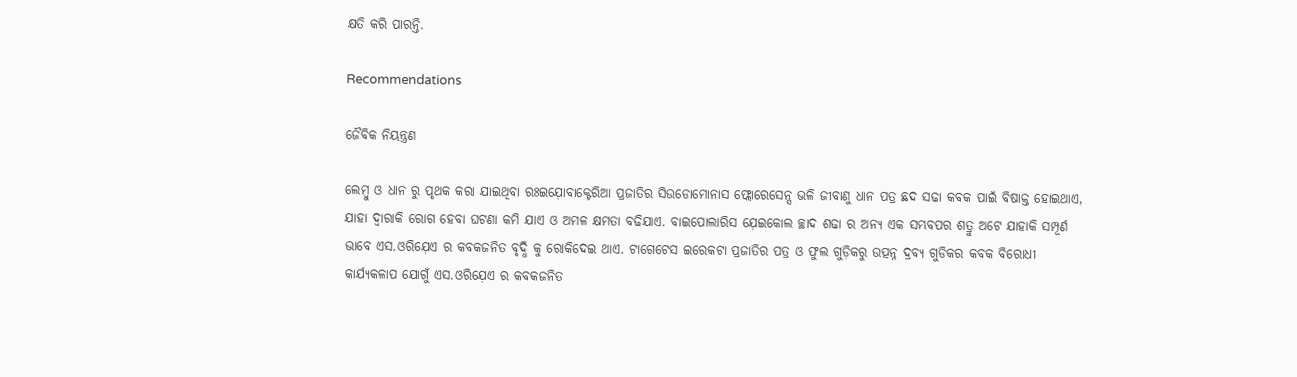କ୍ଷତି କରି ପାରନ୍ତି.

Recommendations

ଜୈବିକ ନିୟନ୍ତ୍ରଣ

ଲେମ୍ବୁ ଓ ଧାନ ରୁ ପୃଥକ କରା ଯାଇଥିବା ରଃଇଯ଼ୋବାକ୍ଟେରିଆ ପ୍ରଜାତିର ସିଉଡୋମୋନାସ ଫ୍ଲୋରେସେନ୍ସ ଭଳି ଜୀବାଣୁ ଧାନ ପତ୍ର ଛଦ ସଢା କବକ ପାଇଁ ବିଷାକ୍ତ ହୋଇଥାଏ, ଯାହା ଦ୍ୱାରାକି ରୋଗ ହେବା ଘଟଣା କମି ଯାଏ ଓ ଅମଳ କ୍ଷମତା ବଢିଯାଏ. ବାଇପୋଲାରିସ ଯ଼େଇକୋଲ ଚ୍ଛାଦ ଶଢା ର ଅନ୍ୟ ଏକ ସମ୍ଭବପର ଶତ୍ରୁ ଅଟେ ଯାହାକି ସମ୍ପୂର୍ଣ ଭାବେ ଏସ.ଓରିଯ଼େଏ ର କବକଜନିତ ବୃଦ୍ଧି କୁ ରୋକିଦେଇ ଥାଏ. ଟାଗେଟେସ ଇରେକଟା ପ୍ରଜାତିର ପତ୍ର ଓ ଫୁଲ ଗୁଡ଼ିକରୁ ଉତ୍ପନ୍ନ ଦ୍ରବ୍ୟ ଗୁଡିକର କବକ ବିରୋଧୀ କାର୍ଯ୍ୟକଳାପ ଯୋଗୁଁ ଏସ.ଓରିଯ଼େଏ ର କବକଜନିତ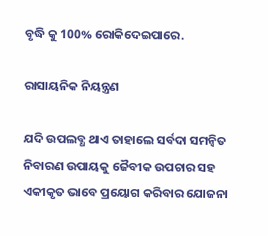ବୃଦ୍ଧି କୁ 100% ରୋକିଦେଇପାରେ.

ରାସାୟନିକ ନିୟନ୍ତ୍ରଣ

ଯଦି ଉପଲବ୍ଧ ଥାଏ ତାହାଲେ ସର୍ବଦା ସମନ୍ଵିତ ନିବାରଣ ଉପାୟକୁ ଜୈବୀକ ଉପଚାର ସହ ଏକୀକୃତ ଭାବେ ପ୍ରୟୋଗ କରିବାର ଯୋଜନା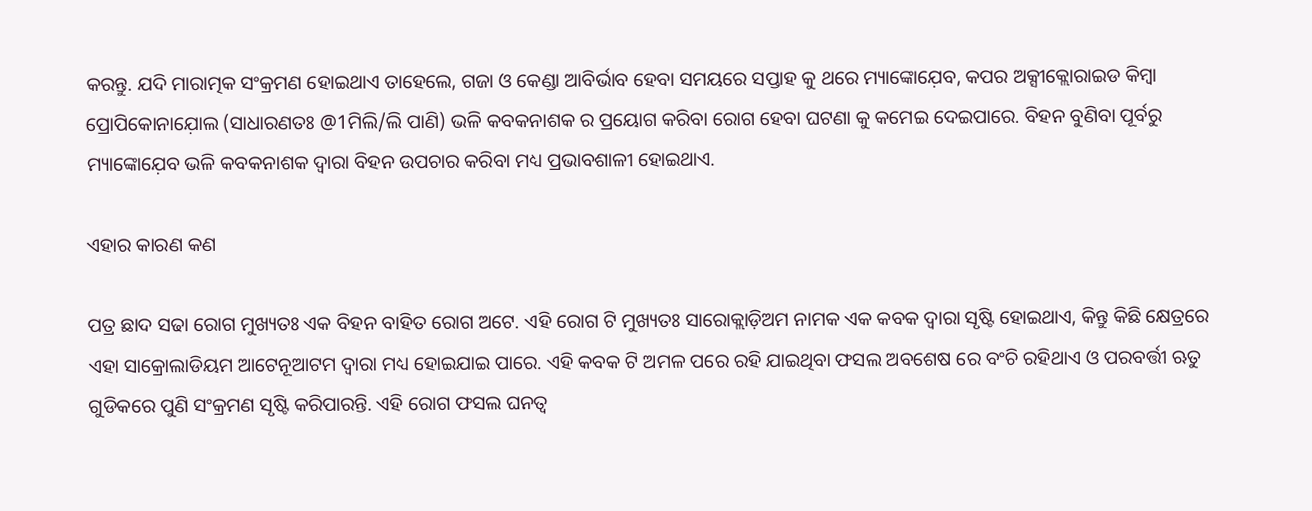କରନ୍ତୁ. ଯଦି ମାରାତ୍ମକ ସଂକ୍ରମଣ ହୋଇଥାଏ ତାହେଲେ, ଗଜା ଓ କେଣ୍ଡା ଆବିର୍ଭାବ ହେବା ସମୟରେ ସପ୍ତାହ କୁ ଥରେ ମ୍ୟାଙ୍କୋଯ଼େବ, କପର ଅକ୍ସୀକ୍ଲୋରାଇଡ କିମ୍ବା ପ୍ରୋପିକୋନାଯ଼ୋଲ (ସାଧାରଣତଃ @1ମିଲି/ଲି ପାଣି) ଭଳି କବକନାଶକ ର ପ୍ରୟୋଗ କରିବା ରୋଗ ହେବା ଘଟଣା କୁ କମେଇ ଦେଇପାରେ. ବିହନ ବୁଣିବା ପୂର୍ବରୁ ମ୍ୟାଙ୍କୋଯ଼େବ ଭଳି କବକନାଶକ ଦ୍ୱାରା ବିହନ ଉପଚାର କରିବା ମଧ୍ୟ ପ୍ରଭାବଶାଳୀ ହୋଇଥାଏ.

ଏହାର କାରଣ କଣ

ପତ୍ର ଛାଦ ସଢା ରୋଗ ମୁଖ୍ୟତଃ ଏକ ବିହନ ବାହିତ ରୋଗ ଅଟେ. ଏହି ରୋଗ ଟି ମୁଖ୍ୟତଃ ସାରୋକ୍ଲାଡ଼ିଅମ ନାମକ ଏକ କବକ ଦ୍ୱାରା ସୃଷ୍ଟି ହୋଇଥାଏ, କିନ୍ତୁ କିଛି କ୍ଷେତ୍ରରେ ଏହା ସାକ୍ରୋଲାଡିୟମ ଆଟେନୂଆଟମ ଦ୍ୱାରା ମଧ୍ୟ ହୋଇଯାଇ ପାରେ. ଏହି କବକ ଟି ଅମଳ ପରେ ରହି ଯାଇଥିବା ଫସଲ ଅବଶେଷ ରେ ବଂଚି ରହିଥାଏ ଓ ପରବର୍ତ୍ତୀ ଋତୁ ଗୁଡିକରେ ପୁଣି ସଂକ୍ରମଣ ସୃଷ୍ଟି କରିପାରନ୍ତି. ଏହି ରୋଗ ଫସଲ ଘନତ୍ଵ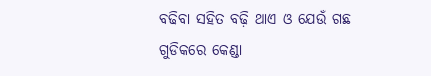ବଢିବା ସହିତ ବଢ଼ି ଥାଏ ଓ ଯେଉଁ ଗଛ ଗୁଡିକରେ କେଣ୍ଡା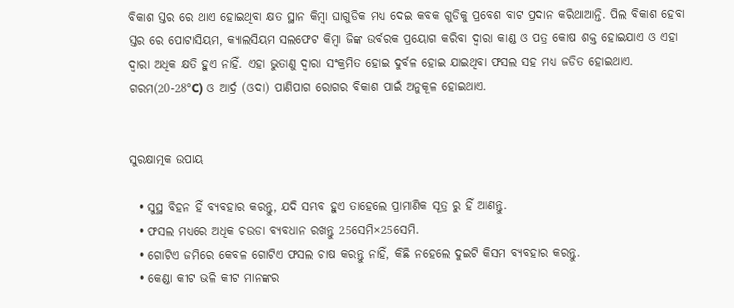ବିକାଶ ସ୍ତର ରେ ଥାଏ ହୋଇଥିବା କ୍ଷତ ସ୍ଥାନ କିମ୍ବା ଘାଗୁଡିକ ମଧ୍ୟ ଦେଇ କବକ ଗୁଡିକୁ ପ୍ରବେଶ ବାଟ ପ୍ରଦାନ କରିଥାଆନ୍ତି. ପିଲ ବିକାଶ ହେବା ସ୍ତର ରେ ପୋଟାସିୟମ, କ୍ୟାଲସିୟମ ସଲଫେଟ କିମ୍ବା ଜିଙ୍କ ଉର୍ବରକ ପ୍ରୟୋଗ କରିବା ଦ୍ୱାରା କାଣ୍ଡ ଓ ପତ୍ର କୋଷ ଶକ୍ତ ହୋଇଯାଏ ଓ ଏହା ଦ୍ୱାରା ଅଧିକ କ୍ଷତି ହୁଏ ନାହିଁ. ଏହା ଭୁତାଣୁ ଦ୍ୱାରା ସଂକ୍ରମିତ ହୋଇ ଦୁର୍ବଳ ହୋଇ ଯାଇଥିବା ଫସଲ ସହ ମଧ୍ୟ ଜଡିତ ହୋଇଥାଏ. ଗରମ(20-28°C) ଓ ଆର୍ଦ୍ର (ଓଦା) ପାଣିପାଗ ରୋଗର ବିକାଶ ପାଇଁ ଅନୁକୂଳ ହୋଇଥାଏ.


ସୁରକ୍ଷାତ୍ମକ ଉପାୟ

  • ସୁସ୍ଥ ବିହନ ହିଁ ବ୍ୟବହାର କରନ୍ତୁ, ଯଦି ସମ୍ଭବ ହୁଏ ତାହେଲେ ପ୍ରାମାଣିକ ସୂତ୍ର ରୁ ହିଁ ଆଣନ୍ତୁ.
  • ଫସଲ ମଧ୍ୟରେ ଅଧିକ ଚଉଡା ବ୍ୟବଧାନ ରଖନ୍ତୁ 25ସେମି×25ସେମି.
  • ଗୋଟିଏ ଜମିରେ କେବଳ ଗୋଟିଏ ଫସଲ ଚାଷ କରନ୍ତୁ ନାହିଁ, କିଛି ନହେଲେ ଦୁଇଟି କିସମ ବ୍ୟବହାର କରନ୍ତୁ.
  • କେଣ୍ଡା କୀଟ ଭଳି କୀଟ ମାନଙ୍କର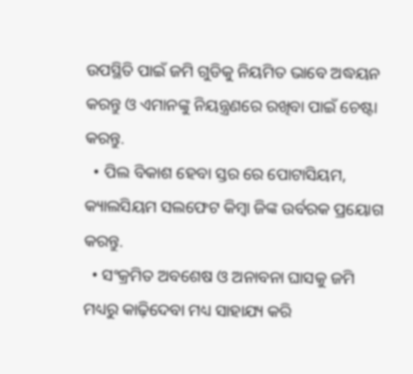ଉପସ୍ଥିତି ପାଇଁ ଜମି ଗୁଡିକୁ ନିୟମିତ ଭାବେ ଅଦ୍ଧୟନ କରନ୍ତୁ ଓ ଏମାନଙ୍କୁ ନିୟନ୍ତ୍ରଣରେ ରଖିବା ପାଇଁ ଚେଷ୍ଟା କରନ୍ତୁ.
  • ପିଲ ବିକାଶ ହେବା ସ୍ତର ରେ ପୋଟାସିୟମ, କ୍ୟାଲସିୟମ ସଲଫେଟ କିମ୍ବା ଜିଙ୍କ ଉର୍ବରକ ପ୍ରୟୋଗ କରନ୍ତୁ.
  • ସଂକ୍ରମିତ ଅବଶେଷ ଓ ଅନାବନା ଘାସକୁ ଜମି ମଧ୍ୟରୁ କାଢ଼ିଦେବା ମଧ୍ୟ ସାହାଯ୍ୟ କରି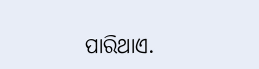ପାରିଥାଏ.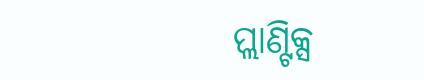ପ୍ଲାଣ୍ଟିକ୍ସ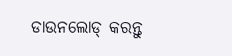ଡାଉନଲୋଡ୍ କରନ୍ତୁ